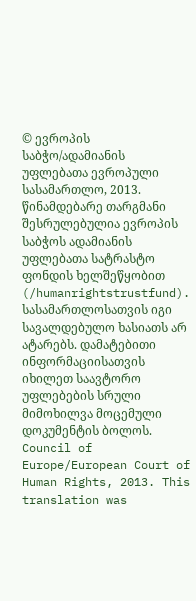© ევროპის საბჭო/ადამიანის უფლებათა ევროპული სასამართლო, 2013. წინამდებარე თარგმანი შესრულებულია ევროპის საბჭოს ადამიანის უფლებათა სატრასტო ფონდის ხელშეწყობით (/humanrightstrustfund). სასამართლოსათვის იგი სავალდებულო ხასიათს არ ატარებს. დამატებითი ინფორმაციისათვის იხილეთ საავტორო უფლებების სრული მიმოხილვა მოცემული დოკუმენტის ბოლოს.
Council of Europe/European Court of Human Rights, 2013. This translation was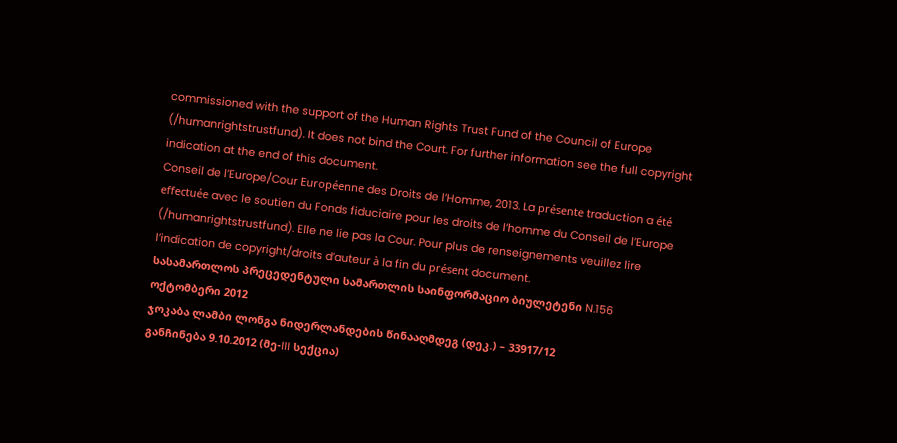commissioned with the support of the Human Rights Trust Fund of the Council of Europe (/humanrightstrustfund). It does not bind the Court. For further information see the full copyright indication at the end of this document.
Conseil de l’Europe/Cour Européenne des Droits de l’Homme, 2013. La présente traduction a été effectuée avec le soutien du Fonds fiduciaire pour les droits de l’homme du Conseil de l’Europe (/humanrightstrustfund). Elle ne lie pas la Cour. Pour plus de renseignements veuillez lire l’indication de copyright/droits d’auteur à la fin du présent document.
სასამართლოს პრეცედენტული სამართლის საინფორმაციო ბიულეტენი N.156
ოქტომბერი 2012
ჯოკაბა ლამბი ლონგა ნიდერლანდების წინააღმდეგ (დეკ.) – 33917/12
განჩინება 9.10.2012 (მე-III სექცია)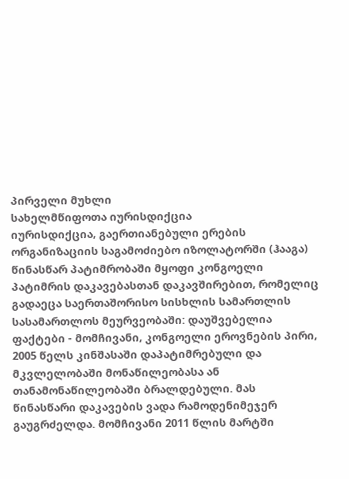პირველი მუხლი
სახელმწიფოთა იურისდიქცია
იურისდიქცია, გაერთიანებული ერების ორგანიზაციის საგამოძიებო იზოლატორში (ჰააგა) წინასწარ პატიმრობაში მყოფი კონგოელი პატიმრის დაკავებასთან დაკავშირებით, რომელიც გადაეცა საერთაშორისო სისხლის სამართლის სასამართლოს მეურვეობაში: დაუშვებელია
ფაქტები - მომჩივანი, კონგოელი ეროვნების პირი, 2005 წელს კინშასაში დაპატიმრებული და მკვლელობაში მონაწილეობასა ან თანამონაწილეობაში ბრალდებული. მას წინასწარი დაკავების ვადა რამოდენიმეჯერ გაუგრძელდა. მომჩივანი 2011 წლის მარტში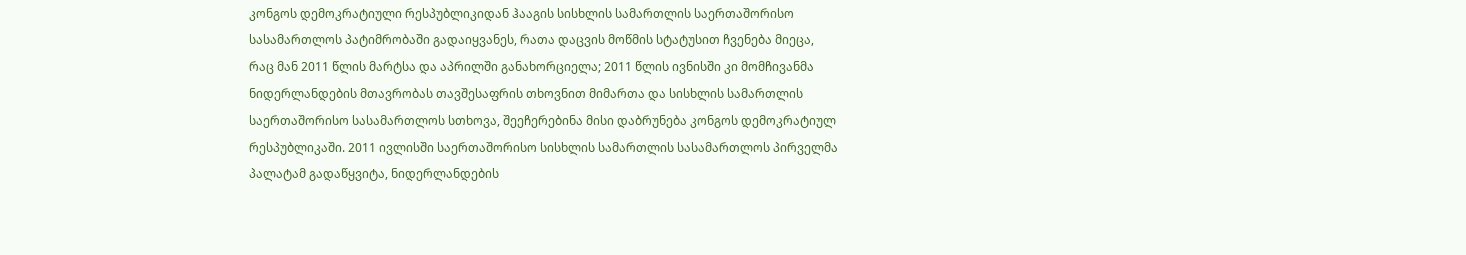კონგოს დემოკრატიული რესპუბლიკიდან ჰააგის სისხლის სამართლის საერთაშორისო სასამართლოს პატიმრობაში გადაიყვანეს, რათა დაცვის მოწმის სტატუსით ჩვენება მიეცა, რაც მან 2011 წლის მარტსა და აპრილში განახორციელა; 2011 წლის ივნისში კი მომჩივანმა ნიდერლანდების მთავრობას თავშესაფრის თხოვნით მიმართა და სისხლის სამართლის საერთაშორისო სასამართლოს სთხოვა, შეეჩერებინა მისი დაბრუნება კონგოს დემოკრატიულ რესპუბლიკაში. 2011 ივლისში საერთაშორისო სისხლის სამართლის სასამართლოს პირველმა პალატამ გადაწყვიტა, ნიდერლანდების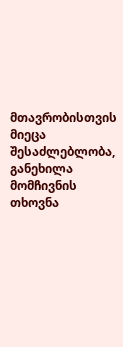მთავრობისთვის მიეცა შესაძლებლობა, განეხილა მომჩივნის თხოვნა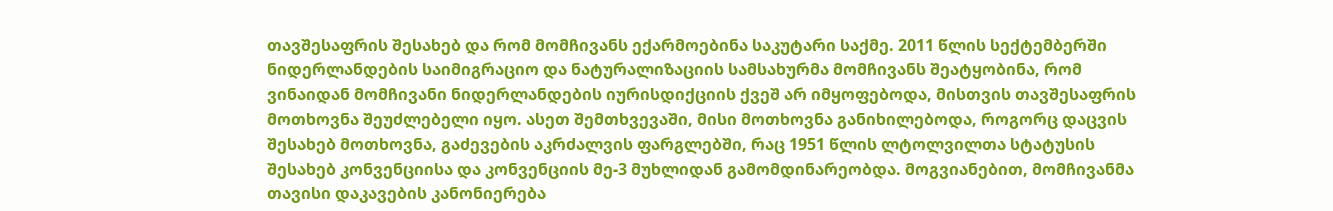თავშესაფრის შესახებ და რომ მომჩივანს ექარმოებინა საკუტარი საქმე. 2011 წლის სექტემბერში ნიდერლანდების საიმიგრაციო და ნატურალიზაციის სამსახურმა მომჩივანს შეატყობინა, რომ ვინაიდან მომჩივანი ნიდერლანდების იურისდიქციის ქვეშ არ იმყოფებოდა, მისთვის თავშესაფრის მოთხოვნა შეუძლებელი იყო. ასეთ შემთხვევაში, მისი მოთხოვნა განიხილებოდა, როგორც დაცვის შესახებ მოთხოვნა, გაძევების აკრძალვის ფარგლებში, რაც 1951 წლის ლტოლვილთა სტატუსის შესახებ კონვენციისა და კონვენციის მე-3 მუხლიდან გამომდინარეობდა. მოგვიანებით, მომჩივანმა თავისი დაკავების კანონიერება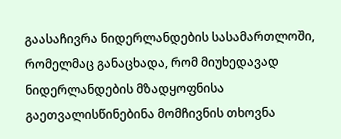გაასაჩივრა ნიდერლანდების სასამართლოში, რომელმაც განაცხადა, რომ მიუხედავად ნიდერლანდების მზადყოფნისა გაეთვალისწინებინა მომჩივნის თხოვნა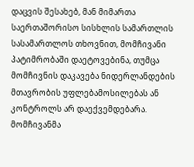დაცვის შესახებ, მან მიმართა საერთაშორისო სისხლის სამართლის სასამართლოს თხოვნით, მომჩივანი პატიმრობაში დაეტოვებინა, თუმცა მომჩივნის დაკავება ნიდერლანდების მთავრობის უფლებამოსილებას ან კონტროლს არ დაექვემდებარა. მომჩივანმა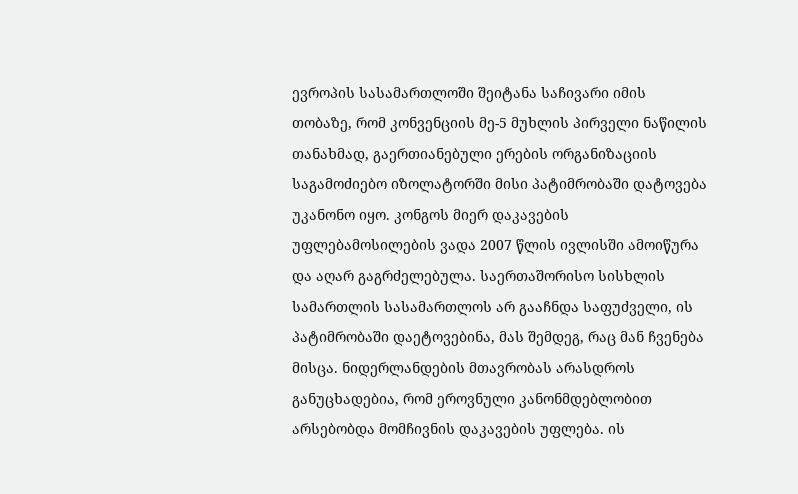ევროპის სასამართლოში შეიტანა საჩივარი იმის თობაზე, რომ კონვენციის მე-5 მუხლის პირველი ნაწილის თანახმად, გაერთიანებული ერების ორგანიზაციის საგამოძიებო იზოლატორში მისი პატიმრობაში დატოვება უკანონო იყო. კონგოს მიერ დაკავების უფლებამოსილების ვადა 2007 წლის ივლისში ამოიწურა და აღარ გაგრძელებულა. საერთაშორისო სისხლის სამართლის სასამართლოს არ გააჩნდა საფუძველი, ის პატიმრობაში დაეტოვებინა, მას შემდეგ, რაც მან ჩვენება მისცა. ნიდერლანდების მთავრობას არასდროს განუცხადებია, რომ ეროვნული კანონმდებლობით არსებობდა მომჩივნის დაკავების უფლება. ის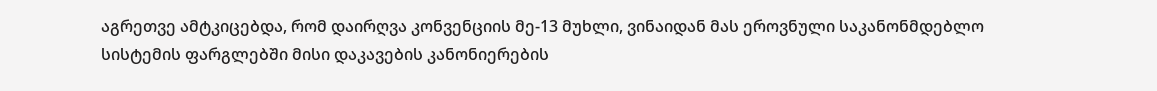აგრეთვე ამტკიცებდა, რომ დაირღვა კონვენციის მე-13 მუხლი, ვინაიდან მას ეროვნული საკანონმდებლო სისტემის ფარგლებში მისი დაკავების კანონიერების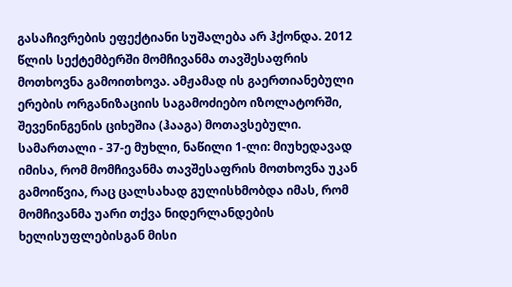გასაჩივრების ეფექტიანი სუშალება არ ჰქონდა. 2012 წლის სექტემბერში მომჩივანმა თავშესაფრის მოთხოვნა გამოითხოვა. ამჟამად ის გაერთიანებული ერების ორგანიზაციის საგამოძიებო იზოლატორში, შევენინგენის ციხეშია (ჰააგა) მოთავსებული.
სამართალი - 37-ე მუხლი, ნაწილი 1-ლი: მიუხედავად იმისა, რომ მომჩივანმა თავშესაფრის მოთხოვნა უკან გამოიწვია, რაც ცალსახად გულისხმობდა იმას, რომ მომჩივანმა უარი თქვა ნიდერლანდების ხელისუფლებისგან მისი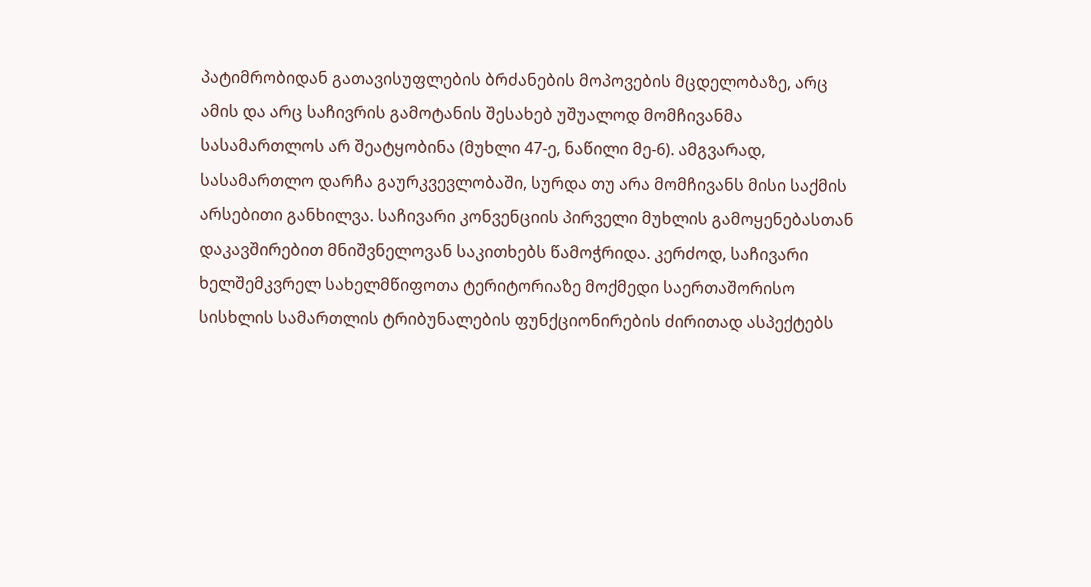პატიმრობიდან გათავისუფლების ბრძანების მოპოვების მცდელობაზე, არც ამის და არც საჩივრის გამოტანის შესახებ უშუალოდ მომჩივანმა სასამართლოს არ შეატყობინა (მუხლი 47-ე, ნაწილი მე-6). ამგვარად, სასამართლო დარჩა გაურკვევლობაში, სურდა თუ არა მომჩივანს მისი საქმის არსებითი განხილვა. საჩივარი კონვენციის პირველი მუხლის გამოყენებასთან დაკავშირებით მნიშვნელოვან საკითხებს წამოჭრიდა. კერძოდ, საჩივარი ხელშემკვრელ სახელმწიფოთა ტერიტორიაზე მოქმედი საერთაშორისო სისხლის სამართლის ტრიბუნალების ფუნქციონირების ძირითად ასპექტებს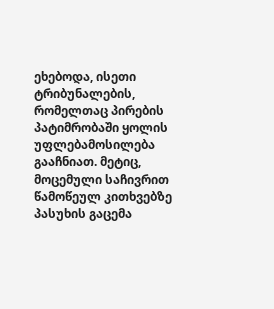ეხებოდა, ისეთი ტრიბუნალების, რომელთაც პირების პატიმრობაში ყოლის უფლებამოსილება გააჩნიათ. მეტიც, მოცემული საჩივრით წამოწეულ კითხვებზე პასუხის გაცემა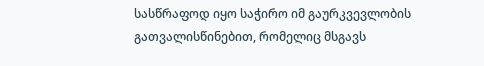სასწრაფოდ იყო საჭირო იმ გაურკვევლობის გათვალისწინებით, რომელიც მსგავს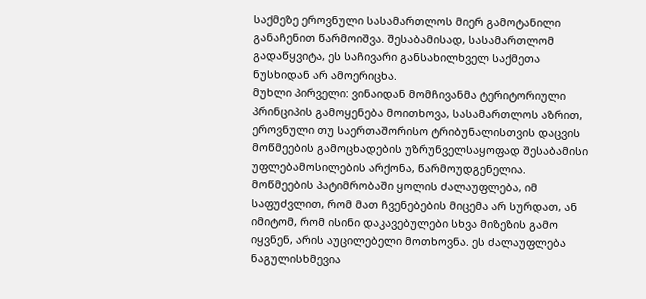საქმეზე ეროვნული სასამართლოს მიერ გამოტანილი განაჩენით წარმოიშვა. შესაბამისად, სასამართლომ გადაწყვიტა, ეს საჩივარი განსახილხველ საქმეთა ნუსხიდან არ ამოერიცხა.
მუხლი პირველი: ვინაიდან მომჩივანმა ტერიტორიული პრინციპის გამოყენება მოითხოვა, სასამართლოს აზრით, ეროვნული თუ საერთაშორისო ტრიბუნალისთვის დაცვის მოწმეების გამოცხადების უზრუნველსაყოფად შესაბამისი უფლებამოსილების არქონა, წარმოუდგენელია. მოწმეების პატიმრობაში ყოლის ძალაუფლება, იმ საფუძვლით, რომ მათ ჩვენებების მიცემა არ სურდათ, ან იმიტომ, რომ ისინი დაკავებულები სხვა მიზეზის გამო იყვნენ, არის აუცილებელი მოთხოვნა. ეს ძალაუფლება ნაგულისხმევია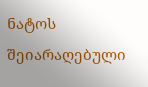ნატოს შეიარაღებული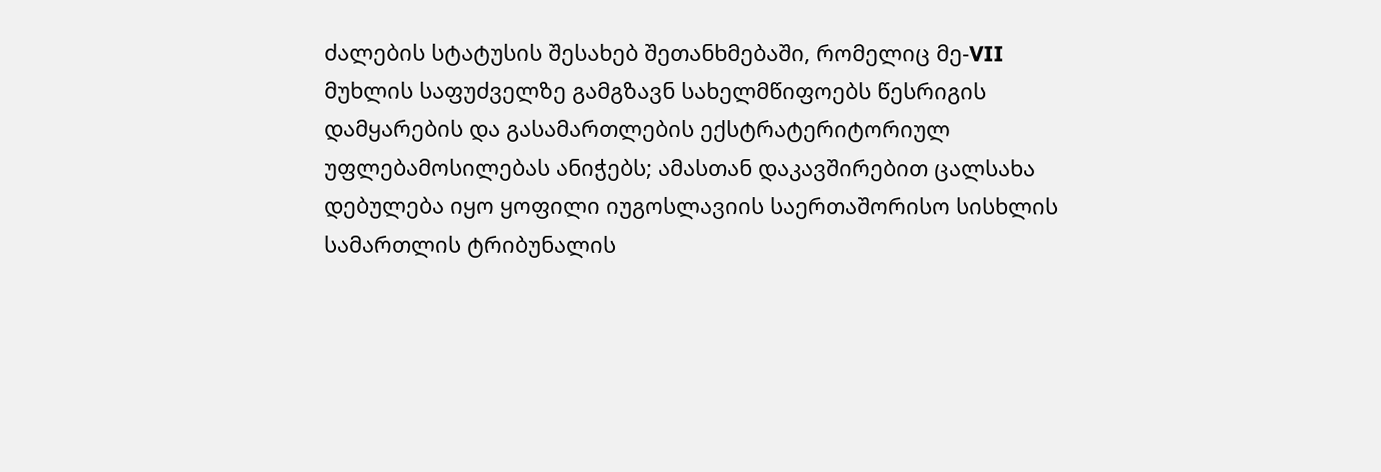ძალების სტატუსის შესახებ შეთანხმებაში, რომელიც მე-VII მუხლის საფუძველზე გამგზავნ სახელმწიფოებს წესრიგის დამყარების და გასამართლების ექსტრატერიტორიულ უფლებამოსილებას ანიჭებს; ამასთან დაკავშირებით ცალსახა დებულება იყო ყოფილი იუგოსლავიის საერთაშორისო სისხლის სამართლის ტრიბუნალის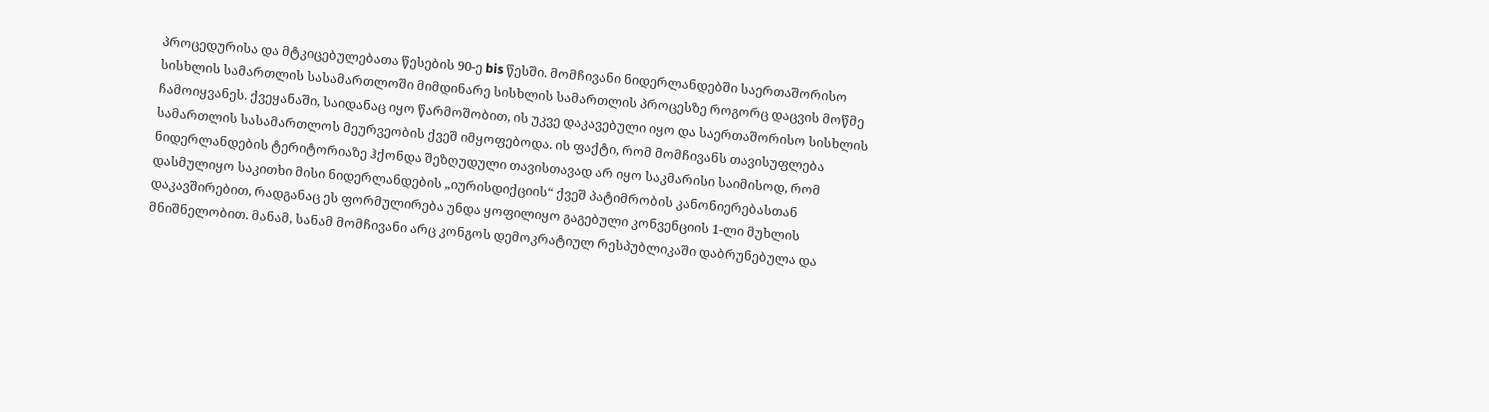პროცედურისა და მტკიცებულებათა წესების 90-ე bis წესში. მომჩივანი ნიდერლანდებში საერთაშორისო სისხლის სამართლის სასამართლოში მიმდინარე სისხლის სამართლის პროცესზე როგორც დაცვის მოწმე ჩამოიყვანეს. ქვეყანაში, საიდანაც იყო წარმოშობით, ის უკვე დაკავებული იყო და საერთაშორისო სისხლის სამართლის სასამართლოს მეურვეობის ქვეშ იმყოფებოდა. ის ფაქტი, რომ მომჩივანს თავისუფლება ნიდერლანდების ტერიტორიაზე ჰქონდა შეზღუდული თავისთავად არ იყო საკმარისი საიმისოდ, რომ დასმულიყო საკითხი მისი ნიდერლანდების „იურისდიქციის“ ქვეშ პატიმრობის კანონიერებასთან დაკავშირებით, რადგანაც ეს ფორმულირება უნდა ყოფილიყო გაგებული კონვენციის 1-ლი მუხლის მნიშნელობით. მანამ, სანამ მომჩივანი არც კონგოს დემოკრატიულ რესპუბლიკაში დაბრუნებულა და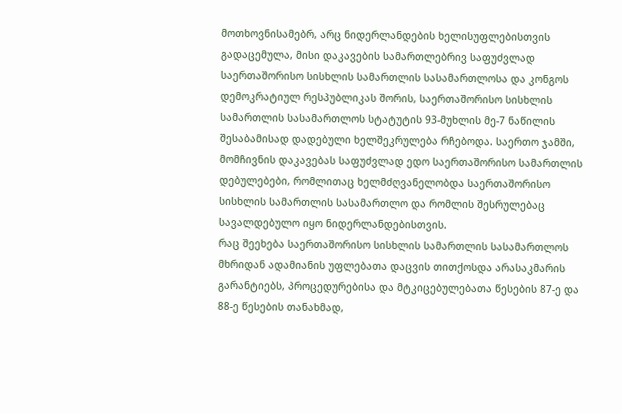მოთხოვნისამებრ, არც ნიდერლანდების ხელისუფლებისთვის გადაცემულა, მისი დაკავების სამართლებრივ საფუძვლად საერთაშორისო სისხლის სამართლის სასამართლოსა და კონგოს დემოკრატიულ რესპუბლიკას შორის, საერთაშორისო სისხლის სამართლის სასამართლოს სტატუტის 93-მუხლის მე-7 ნაწილის შესაბამისად დადებული ხელშეკრულება რჩებოდა. საერთო ჯამში, მომჩივნის დაკავებას საფუძვლად ედო საერთაშორისო სამართლის დებულებები, რომლითაც ხელმძღვანელობდა საერთაშორისო სისხლის სამართლის სასამართლო და რომლის შესრულებაც სავალდებულო იყო ნიდერლანდებისთვის.
რაც შეეხება საერთაშორისო სისხლის სამართლის სასამართლოს მხრიდან ადამიანის უფლებათა დაცვის თითქოსდა არასაკმარის გარანტიებს, პროცედურებისა და მტკიცებულებათა წესების 87-ე და 88-ე წესების თანახმად,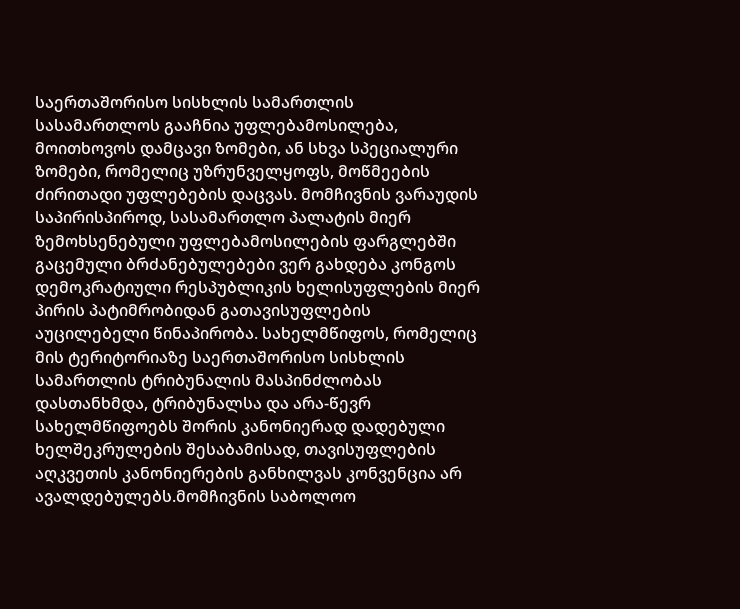საერთაშორისო სისხლის სამართლის სასამართლოს გააჩნია უფლებამოსილება, მოითხოვოს დამცავი ზომები, ან სხვა სპეციალური ზომები, რომელიც უზრუნველყოფს, მოწმეების ძირითადი უფლებების დაცვას. მომჩივნის ვარაუდის საპირისპიროდ, სასამართლო პალატის მიერ ზემოხსენებული უფლებამოსილების ფარგლებში გაცემული ბრძანებულებები ვერ გახდება კონგოს დემოკრატიული რესპუბლიკის ხელისუფლების მიერ პირის პატიმრობიდან გათავისუფლების აუცილებელი წინაპირობა. სახელმწიფოს, რომელიც მის ტერიტორიაზე საერთაშორისო სისხლის სამართლის ტრიბუნალის მასპინძლობას დასთანხმდა, ტრიბუნალსა და არა-წევრ სახელმწიფოებს შორის კანონიერად დადებული ხელშეკრულების შესაბამისად, თავისუფლების აღკვეთის კანონიერების განხილვას კონვენცია არ ავალდებულებს.მომჩივნის საბოლოო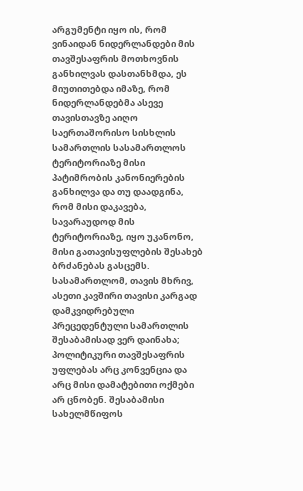არგუმენტი იყო ის, რომ ვინაიდან ნიდერლანდები მის თავშესაფრის მოთხოვნის განხილვას დასთანხმდა, ეს მიუთითებდა იმაზე, რომ ნიდერლანდებმა ასევე თავისთავზე აიღო საერთაშორისო სისხლის სამართლის სასამართლოს ტერიტორიაზე მისი პატიმრობის კანონიერების განხილვა და თუ დაადგინა, რომ მისი დაკავება, სავარაუდოდ მის ტერიტორიაზე, იყო უკანონო, მისი გათავისუფლების შესახებ ბრძანებას გასცემს. სასამართლომ, თავის მხრივ, ასეთი კავშირი თავისი კარგად დამკვიდრებული პრეცედენტული სამართლის შესაბამისად ვერ დაინახა; პოლიტიკური თავშესაფრის უფლებას არც კონვენცია და არც მისი დამატებითი ოქმები არ ცნობენ. შესაბამისი სახელმწიფოს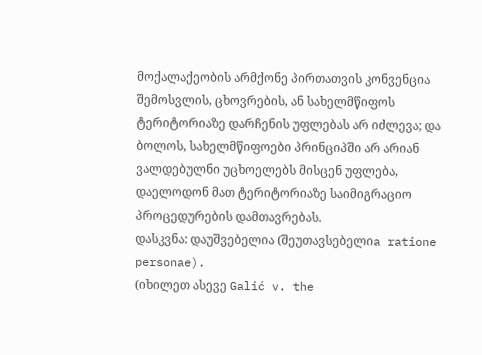მოქალაქეობის არმქონე პირთათვის კონვენცია შემოსვლის, ცხოვრების, ან სახელმწიფოს ტერიტორიაზე დარჩენის უფლებას არ იძლევა; და ბოლოს, სახელმწიფოები პრინციპში არ არიან ვალდებულნი უცხოელებს მისცენ უფლება, დაელოდონ მათ ტერიტორიაზე საიმიგრაციო პროცედურების დამთავრებას.
დასკვნა: დაუშვებელია (შეუთავსებელიa ratione personae).
(იხილეთ ასევე Galić v. the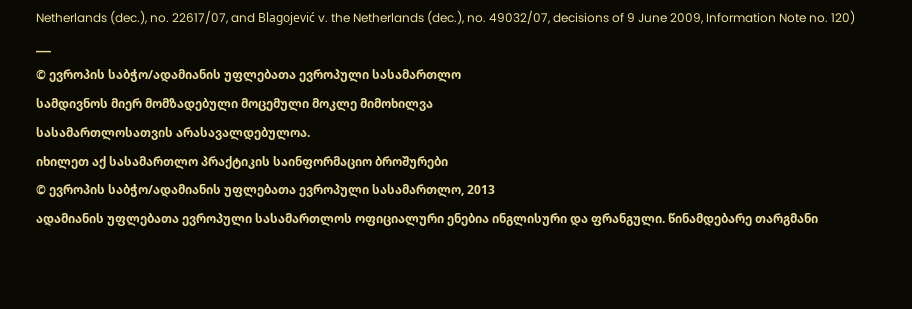Netherlands (dec.), no. 22617/07, and Blagojević v. the Netherlands (dec.), no. 49032/07, decisions of 9 June 2009, Information Note no. 120)
___
© ევროპის საბჭო/ადამიანის უფლებათა ევროპული სასამართლო
სამდივნოს მიერ მომზადებული მოცემული მოკლე მიმოხილვა
სასამართლოსათვის არასავალდებულოა.
იხილეთ აქ სასამართლო პრაქტიკის საინფორმაციო ბროშურები
© ევროპის საბჭო/ადამიანის უფლებათა ევროპული სასამართლო, 2013
ადამიანის უფლებათა ევროპული სასამართლოს ოფიციალური ენებია ინგლისური და ფრანგული. წინამდებარე თარგმანი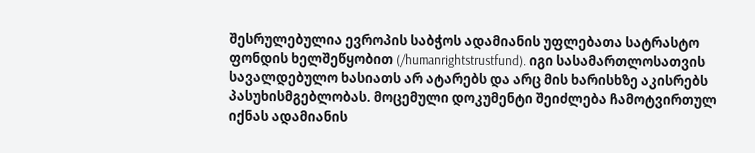შესრულებულია ევროპის საბჭოს ადამიანის უფლებათა სატრასტო ფონდის ხელშეწყობით (/humanrightstrustfund). იგი სასამართლოსათვის სავალდებულო ხასიათს არ ატარებს და არც მის ხარისხზე აკისრებს პასუხისმგებლობას. მოცემული დოკუმენტი შეიძლება ჩამოტვირთულ იქნას ადამიანის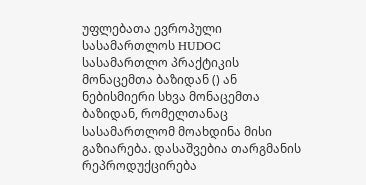უფლებათა ევროპული სასამართლოს HUDOC სასამართლო პრაქტიკის მონაცემთა ბაზიდან () ან ნებისმიერი სხვა მონაცემთა ბაზიდან, რომელთანაც სასამართლომ მოახდინა მისი გაზიარება. დასაშვებია თარგმანის რეპროდუქცირება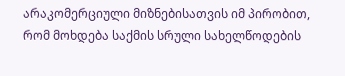არაკომერციული მიზნებისათვის იმ პირობით, რომ მოხდება საქმის სრული სახელწოდების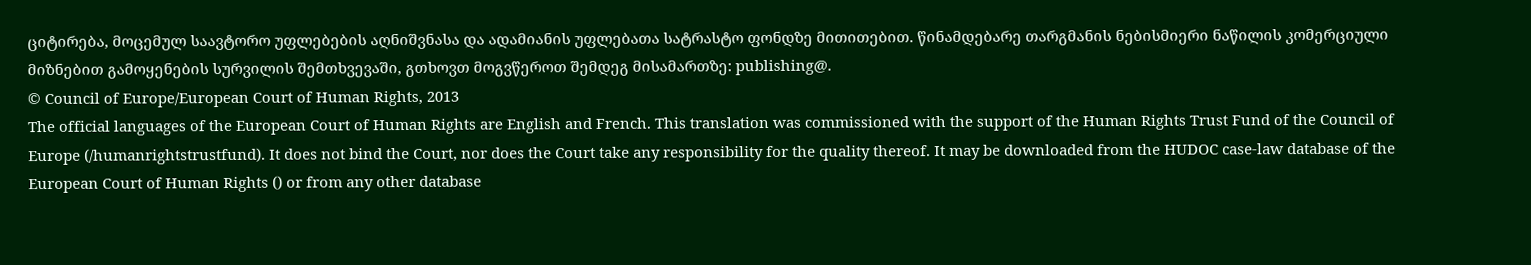ციტირება, მოცემულ საავტორო უფლებების აღნიშვნასა და ადამიანის უფლებათა სატრასტო ფონდზე მითითებით. წინამდებარე თარგმანის ნებისმიერი ნაწილის კომერციული მიზნებით გამოყენების სურვილის შემთხვევაში, გთხოვთ მოგვწეროთ შემდეგ მისამართზე: publishing@.
© Council of Europe/European Court of Human Rights, 2013
The official languages of the European Court of Human Rights are English and French. This translation was commissioned with the support of the Human Rights Trust Fund of the Council of Europe (/humanrightstrustfund). It does not bind the Court, nor does the Court take any responsibility for the quality thereof. It may be downloaded from the HUDOC case-law database of the European Court of Human Rights () or from any other database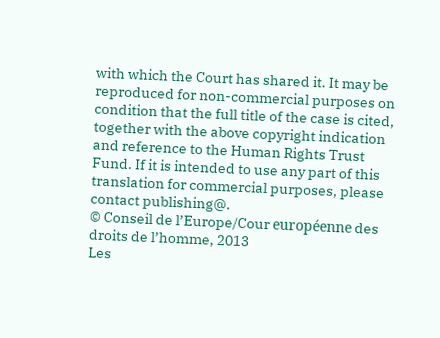with which the Court has shared it. It may be reproduced for non-commercial purposes on condition that the full title of the case is cited, together with the above copyright indication and reference to the Human Rights Trust Fund. If it is intended to use any part of this translation for commercial purposes, please contact publishing@.
© Conseil de l’Europe/Cour européenne des droits de l’homme, 2013
Les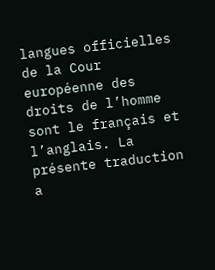langues officielles de la Cour européenne des droits de l’homme sont le français et l’anglais. La présente traduction a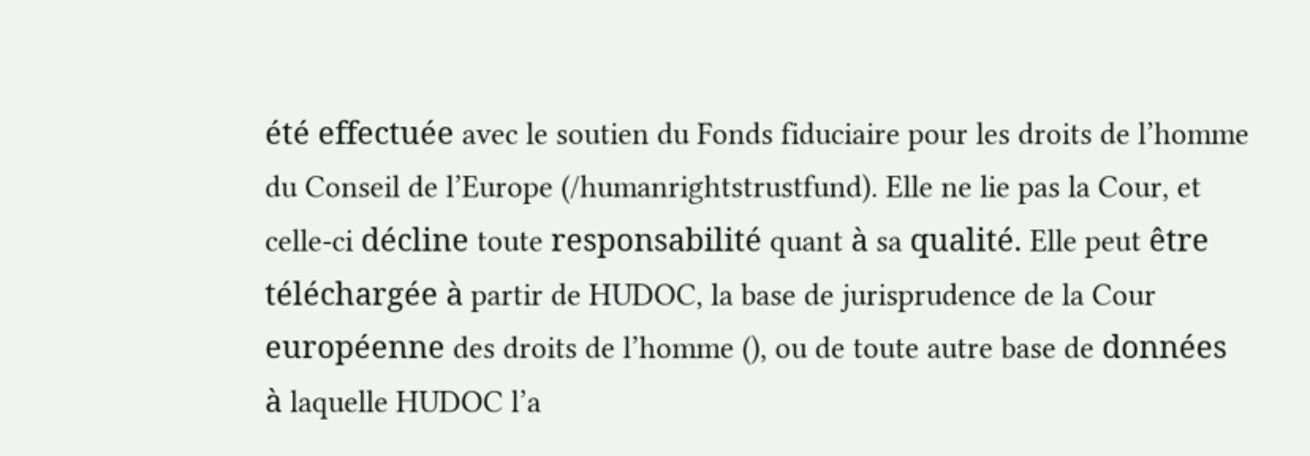été effectuée avec le soutien du Fonds fiduciaire pour les droits de l’homme du Conseil de l’Europe (/humanrightstrustfund). Elle ne lie pas la Cour, et celle-ci décline toute responsabilité quant à sa qualité. Elle peut être téléchargée à partir de HUDOC, la base de jurisprudence de la Cour européenne des droits de l’homme (), ou de toute autre base de données à laquelle HUDOC l’a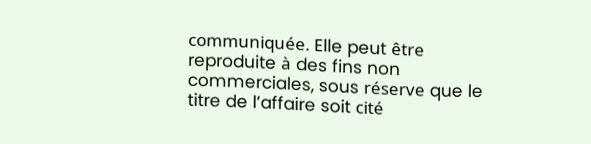communiquée. Elle peut être reproduite à des fins non commerciales, sous réserve que le titre de l’affaire soit cité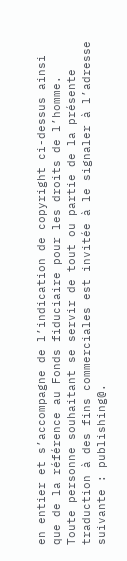en entier et s’accompagne de l’indication de copyright ci-dessus ainsi que de la référence au Fonds fiduciaire pour les droits de l’homme. Toute personne souhaitant se servir de tout ou partie de la présente traduction à des fins commerciales est invitée à le signaler à l’adresse suivante : publishing@.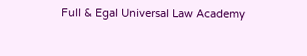Full & Egal Universal Law Academy